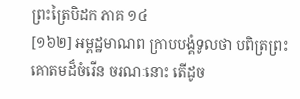ព្រះត្រៃបិដក ភាគ ១៤
[១៦២] អម្ពដ្ឋមាណព ក្រាបបង្គំទូលថា បពិត្រព្រះគោតមដ៏ចំរើន ចរណៈនោះ តើដូច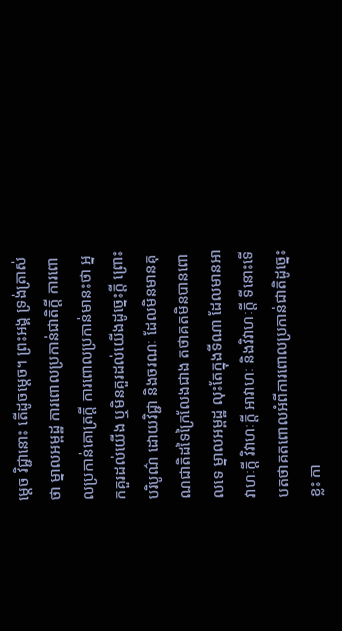ម្តេច វិជ្ជានោះ តើដូចម្តេច។ ព្រះអង្គ ទ្រង់ត្រាស់ថា ម្នាលអម្ពដ្ឋ ការពោលប្រកាន់ជាតិក្តី ការពោលប្រកាន់គោត្រក្តី ការពោលប្រកាន់មានះថា អ្នកគួរដល់យើង ឬមិនគួរដល់យើងដូច្នេះក្តី ព្រោះបរិបូណ៌ ដោយវិជ្ជា និងចរណៈ ដែលមិនមានគុណជាតិដទៃក្រៃលែងជាង តថាគតមិនបានពោលទេ ម្នាលអម្ពដ្ឋ លុះតែក្នុងទីណា ដែលមានអាវាហៈក្តី វិវាហៈក្តី អាវាហៈ និងវិវាហៈក្តី ទីនោះទើបតថាគតពោលអំពីការពោលប្រកាន់ជាតិដូច្នេះខ្លះ កា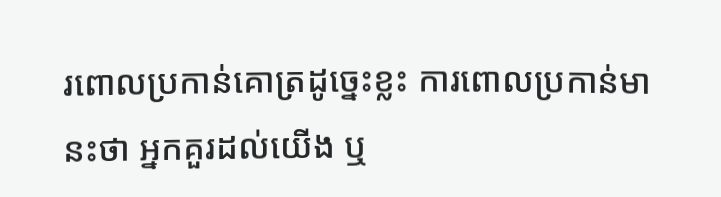រពោលប្រកាន់គោត្រដូច្នេះខ្លះ ការពោលប្រកាន់មានះថា អ្នកគួរដល់យើង ឬ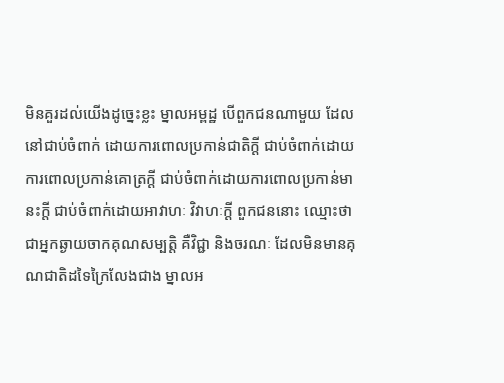មិនគួរដល់យើងដូច្នេះខ្លះ ម្នាលអម្ពដ្ឋ បើពួកជនណាមួយ ដែលនៅជាប់ចំពាក់ ដោយការពោលប្រកាន់ជាតិក្តី ជាប់ចំពាក់ដោយការពោលប្រកាន់គោត្រក្តី ជាប់ចំពាក់ដោយការពោលប្រកាន់មានះក្តី ជាប់ចំពាក់ដោយអាវាហៈ វិវាហៈក្តី ពួកជននោះ ឈ្មោះថា ជាអ្នកឆ្ងាយចាកគុណសម្បត្តិ គឺវិជ្ជា និងចរណៈ ដែលមិនមានគុណជាតិដទៃក្រៃលែងជាង ម្នាលអ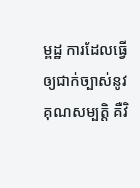ម្ពដ្ឋ ការដែលធ្វើឲ្យជាក់ច្បាស់នូវគុណសម្បត្តិ គឺវិ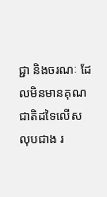ជ្ជា និងចរណៈ ដែលមិនមានគុណជាតិដទៃលើសលុបជាង រ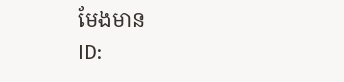មែងមាន
ID: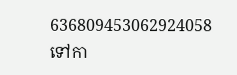636809453062924058
ទៅកា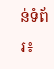ន់ទំព័រ៖